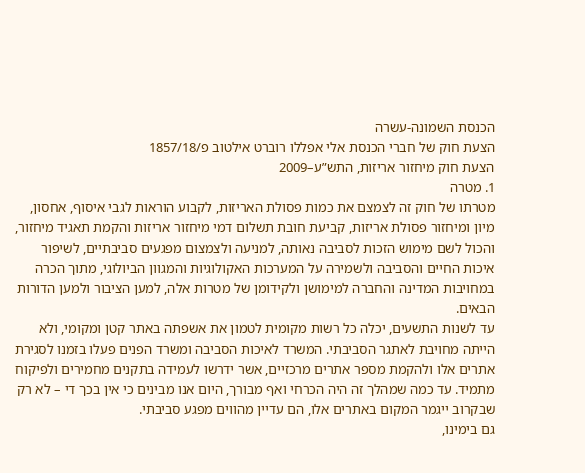הכנסת השמונה-עשרה
הצעת חוק של חברי הכנסת אלי אפללו רוברט אילטוב פ/1857/18
הצעת חוק מיחזור אריזות, התש”ע–2009
1. מטרה
מטרתו של חוק זה לצמצם את כמות פסולת האריזות, לקבוע הוראות לגבי איסוף, אחסון, מיון ומיחזור פסולת אריזות, קביעת חובת תשלום דמי מיחזור אריזות והקמת תאגיד מיחזור, והכול לשם מימוש הזכות לסביבה נאותה, למניעה ולצמצום מפגעים סביבתיים, לשיפור איכות החיים והסביבה ולשמירה על המערכות האקולוגיות והמגוון הביולוגי, מתוך הכרה במחויבות המדינה והחברה למימושן ולקידומן של מטרות אלה, למען הציבור ולמען הדורות הבאים.
עד לשנות התשעים, יכלה כל רשות מקומית לטמון את אשפתה באתר קטן ומקומי, ולא הייתה מחויבת לאתגר הסביבתי. המשרד לאיכות הסביבה ומשרד הפנים פעלו בזמנו לסגירת אתרים אלו ולהקמת מספר אתרים מרכזיים, אשר ידרשו לעמידה בתקנים מחמירים ולפיקוח מתמיד. עד כמה שמהלך זה היה הכרחי ואף מבורך, היום אנו מבינים כי אין בכך די – לא רק שבקרוב ייגמר המקום באתרים אלו, הם עדיין מהווים מפגע סביבתי.
גם בימינו,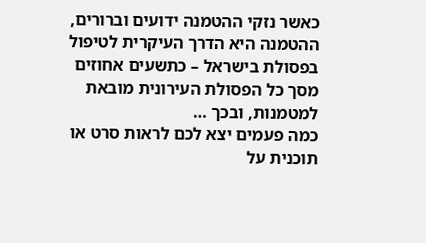כאשר נזקי ההטמנה ידועים וברורים, ההטמנה היא הדרך העיקרית לטיפול בפסולת בישראל – כתשעים אחוזים מסך כל הפסולת העירונית מובאת למטמנות, ובכך …
כמה פעמים יצא לכם לראות סרט או תוכנית על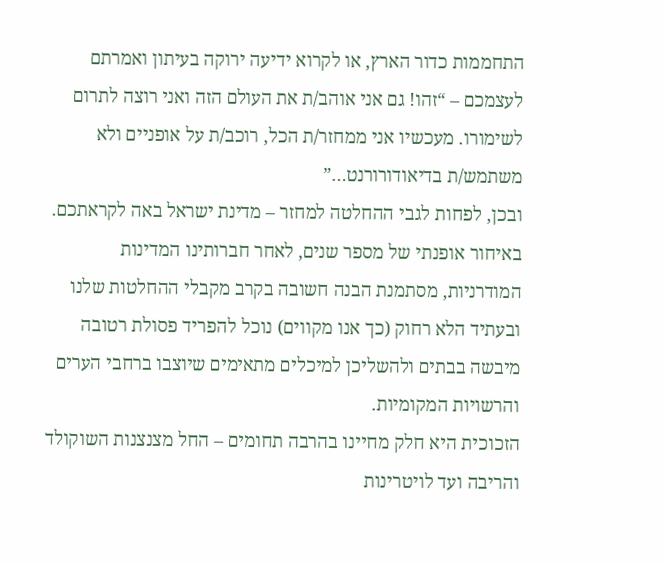התחממות כדור הארץ, או לקרוא ידיעה ירוקה בעיתון ואמרתם לעצמכם – “זהו! גם אני אוהב/ת את העולם הזה ואני רוצה לתרום לשימורו. מעכשיו אני ממחזר/ת הכל, רוכב/ת על אופניים ולא משתמש/ת בדיאודורורנט…”
ובכן, לפחות לגבי ההחלטה למחזר – מדינת ישראל באה לקראתכם. באיחור אופנתי של מספר שנים, לאחר חברותינו המדינות המודרניות, מסתמנת הבנה חשובה בקרב מקבלי ההחלטות שלנו ובעתיד הלא רחוק (כך אנו מקווים) נוכל להפריד פסולת רטובה מיבשה בבתים ולהשליכן למיכלים מתאימים שיוצבו ברחבי הערים והרשויות המקומיות.
הזכוכית היא חלק מחיינו בהרבה תחומים – החל מצנצנות השוקולד והריבה ועד לויטרינות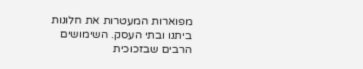מפוארות המעטרות את חלונות ביתנו ובתי העסק. השימושים הרבים שבזכוכית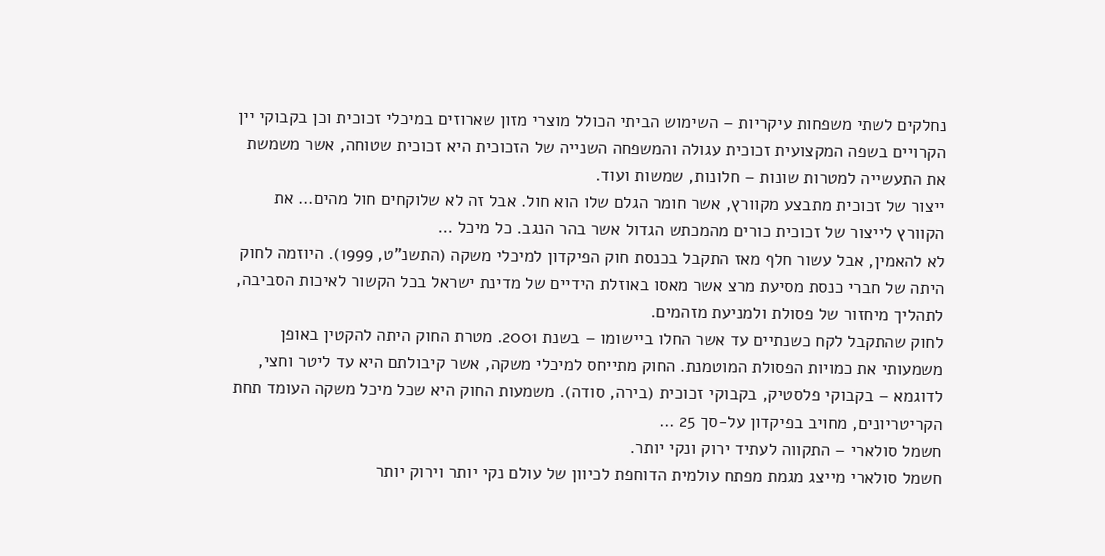נחלקים לשתי משפחות עיקריות – השימוש הביתי הכולל מוצרי מזון שארוזים במיכלי זכוכית וכן בקבוקי יין הקרויים בשפה המקצועית זכוכית עגולה והמשפחה השנייה של הזכוכית היא זכוכית שטוחה, אשר משמשת את התעשייה למטרות שונות – חלונות, שמשות ועוד.
ייצור של זכוכית מתבצע מקוורץ, אשר חומר הגלם שלו הוא חול. אבל זה לא שלוקחים חול מהים… את הקוורץ לייצור של זכוכית כורים מהמכתש הגדול אשר בהר הנגב. כל מיכל …
לא להאמין, אבל עשור חלף מאז התקבל בכנסת חוק הפיקדון למיכלי משקה (התשנ”ט, 1999). היוזמה לחוק היתה של חברי כנסת מסיעת מרצ אשר מאסו באוזלת הידיים של מדינת ישראל בכל הקשור לאיכות הסביבה, לתהליך מיחזור של פסולת ולמניעת מזהמים.
לחוק שהתקבל לקח כשנתיים עד אשר החלו ביישומו – בשנת 2001. מטרת החוק היתה להקטין באופן משמעותי את כמויות הפסולת המוטמנת. החוק מתייחס למיכלי משקה, אשר קיבולתם היא עד ליטר וחצי, לדוגמא – בקבוקי פלסטיק, בקבוקי זכוכית (בירה, סודה). משמעות החוק היא שכל מיכל משקה העומד תחת הקריטריונים, מחויב בפיקדון על-סך 25 …
חשמל סולארי – התקווה לעתיד ירוק ונקי יותר.
חשמל סולארי מייצג מגמת מפתח עולמית הדוחפת לכיוון של עולם נקי יותר וירוק יותר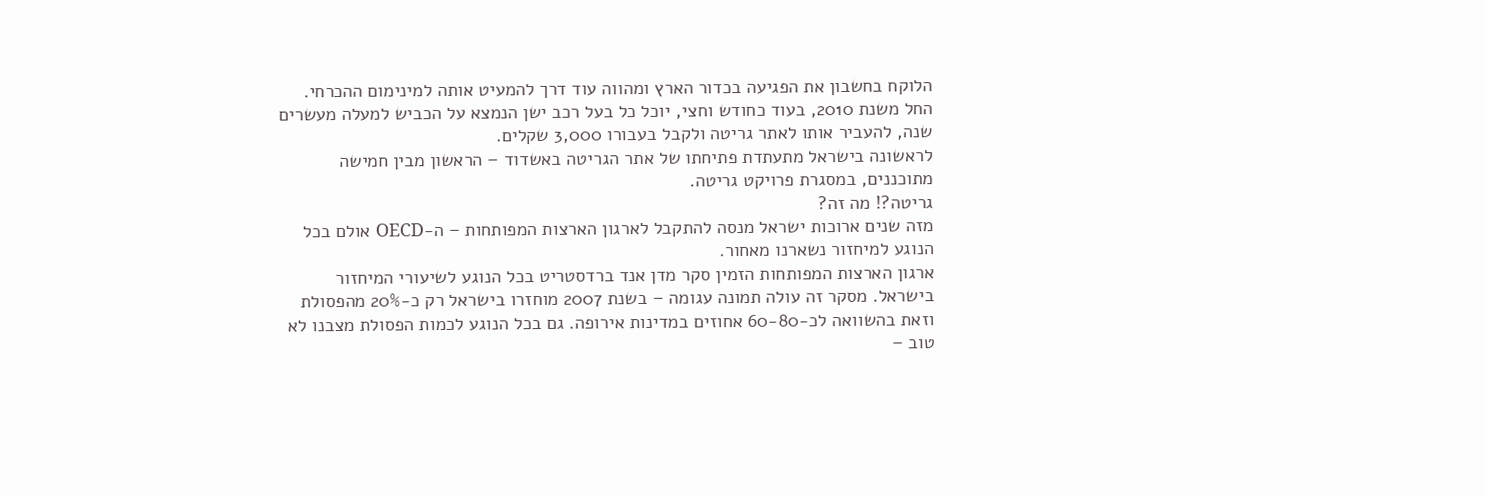הלוקח בחשבון את הפגיעה בכדור הארץ ומהווה עוד דרך להמעיט אותה למינימום ההכרחי.
החל משנת 2010, בעוד כחודש וחצי, יוכל כל בעל רכב ישן הנמצא על הכביש למעלה מעשרים שנה, להעביר אותו לאתר גריטה ולקבל בעבורו 3,000 שקלים.
לראשונה בישראל מתעתדת פתיחתו של אתר הגריטה באשדוד – הראשון מבין חמישה מתוכננים, במסגרת פרויקט גריטה.
גריטה?! מה זה?
מזה שנים ארוכות ישראל מנסה להתקבל לארגון הארצות המפותחות – ה-OECD אולם בכל הנוגע למיחזור נשארנו מאחור.
ארגון הארצות המפותחות הזמין סקר מדן אנד ברדסטריט בכל הנוגע לשיעורי המיחזור בישראל. מסקר זה עולה תמונה עגומה – בשנת 2007 מוחזרו בישראל רק כ-20% מהפסולת וזאת בהשוואה לכ-60-80 אחוזים במדינות אירופה. גם בכל הנוגע לכמות הפסולת מצבנו לא טוב –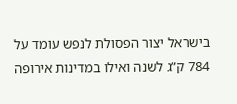בישראל יצור הפסולת לנפש עומד על 784 ק”ג לשנה ואילו במדינות אירופה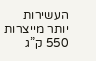העשירות יותר מייצרות 550 ק”ג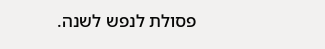פסולת לנפש לשנה.